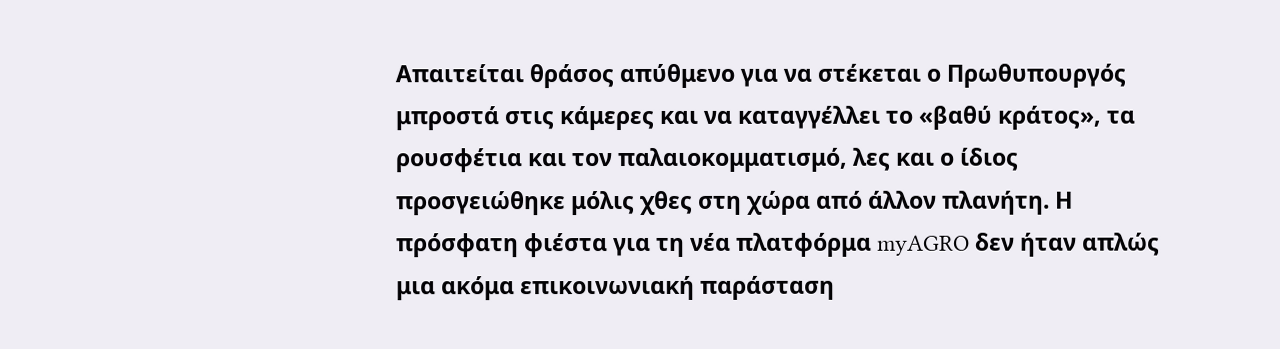Απαιτείται θράσος απύθμενο για να στέκεται ο Πρωθυπουργός μπροστά στις κάμερες και να καταγγέλλει το «βαθύ κράτος», τα ρουσφέτια και τον παλαιοκομματισμό, λες και ο ίδιος προσγειώθηκε μόλις χθες στη χώρα από άλλον πλανήτη. Η πρόσφατη φιέστα για τη νέα πλατφόρμα myAGRO δεν ήταν απλώς μια ακόμα επικοινωνιακή παράσταση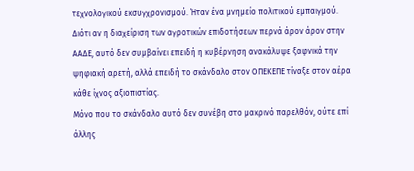τεχνολογικού εκσυγχρονισμού. Ήταν ένα μνημείο πολιτικού εμπαιγμού.
Διότι αν η διαχείριση των αγροτικών επιδοτήσεων περνά άρον άρον στην ΑΑΔΕ, αυτό δεν συμβαίνει επειδή η κυβέρνηση ανακάλυψε ξαφνικά την ψηφιακή αρετή, αλλά επειδή το σκάνδαλο στον ΟΠΕΚΕΠΕ τίναξε στον αέρα κάθε ίχνος αξιοπιστίας.
Μόνο που το σκάνδαλο αυτό δεν συνέβη στο μακρινό παρελθόν, ούτε επί άλλης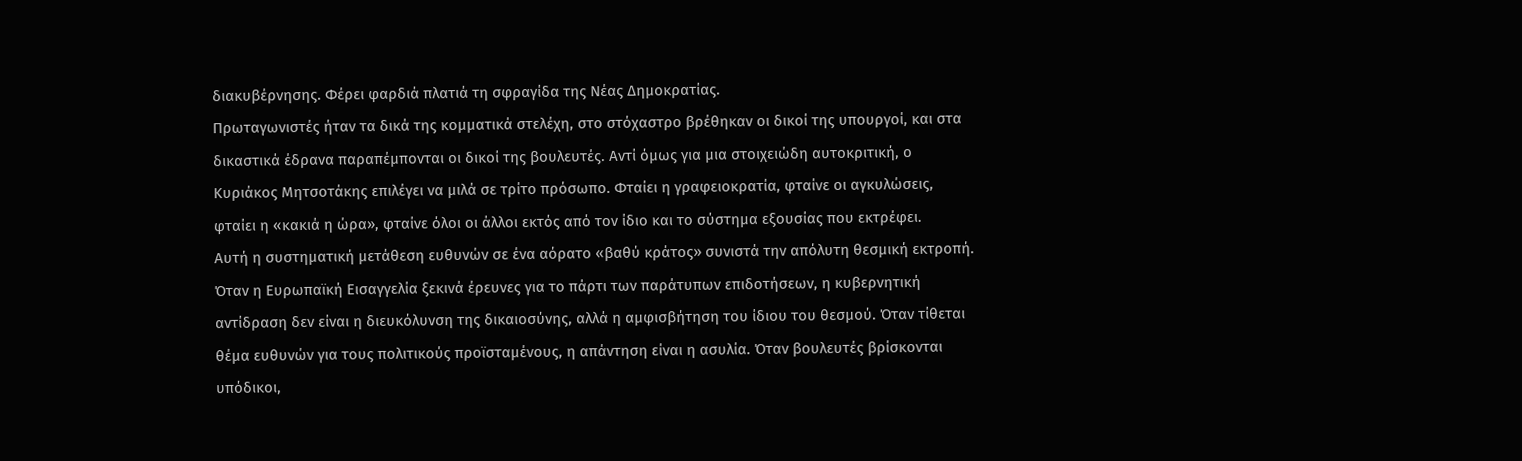διακυβέρνησης. Φέρει φαρδιά πλατιά τη σφραγίδα της Νέας Δημοκρατίας.
Πρωταγωνιστές ήταν τα δικά της κομματικά στελέχη, στο στόχαστρο βρέθηκαν οι δικοί της υπουργοί, και στα δικαστικά έδρανα παραπέμπονται οι δικοί της βουλευτές. Αντί όμως για μια στοιχειώδη αυτοκριτική, ο Κυριάκος Μητσοτάκης επιλέγει να μιλά σε τρίτο πρόσωπο. Φταίει η γραφειοκρατία, φταίνε οι αγκυλώσεις, φταίει η «κακιά η ώρα», φταίνε όλοι οι άλλοι εκτός από τον ίδιο και το σύστημα εξουσίας που εκτρέφει.
Αυτή η συστηματική μετάθεση ευθυνών σε ένα αόρατο «βαθύ κράτος» συνιστά την απόλυτη θεσμική εκτροπή. Όταν η Ευρωπαϊκή Εισαγγελία ξεκινά έρευνες για το πάρτι των παράτυπων επιδοτήσεων, η κυβερνητική αντίδραση δεν είναι η διευκόλυνση της δικαιοσύνης, αλλά η αμφισβήτηση του ίδιου του θεσμού. Όταν τίθεται θέμα ευθυνών για τους πολιτικούς προϊσταμένους, η απάντηση είναι η ασυλία. Όταν βουλευτές βρίσκονται υπόδικοι,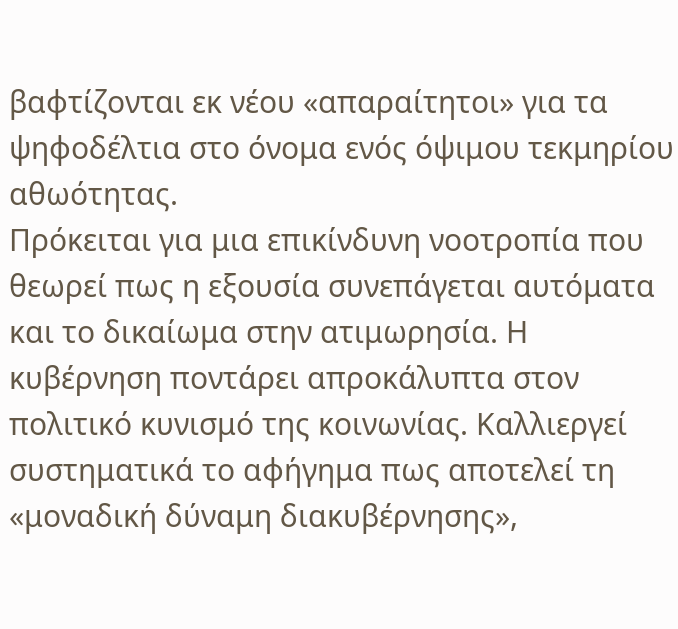βαφτίζονται εκ νέου «απαραίτητοι» για τα ψηφοδέλτια στο όνομα ενός όψιμου τεκμηρίου αθωότητας.
Πρόκειται για μια επικίνδυνη νοοτροπία που θεωρεί πως η εξουσία συνεπάγεται αυτόματα και το δικαίωμα στην ατιμωρησία. Η κυβέρνηση ποντάρει απροκάλυπτα στον πολιτικό κυνισμό της κοινωνίας. Καλλιεργεί συστηματικά το αφήγημα πως αποτελεί τη «μοναδική δύναμη διακυβέρνησης»,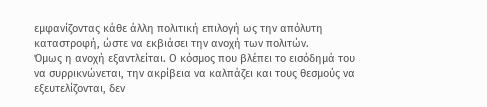εμφανίζοντας κάθε άλλη πολιτική επιλογή ως την απόλυτη καταστροφή, ώστε να εκβιάσει την ανοχή των πολιτών.
Όμως η ανοχή εξαντλείται. Ο κόσμος που βλέπει το εισόδημά του να συρρικνώνεται, την ακρίβεια να καλπάζει και τους θεσμούς να εξευτελίζονται, δεν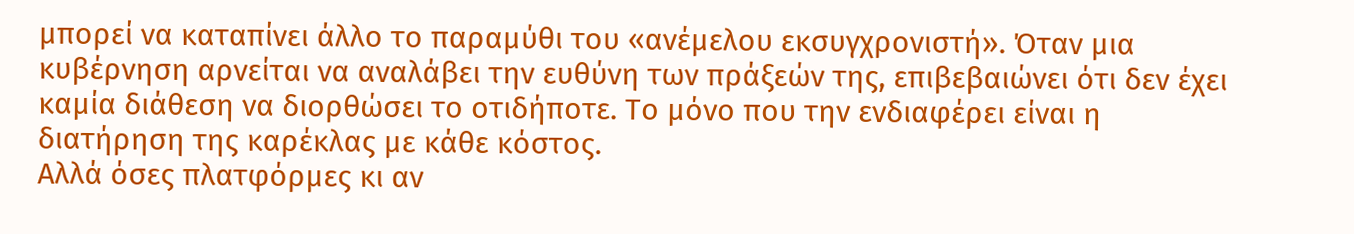μπορεί να καταπίνει άλλο το παραμύθι του «ανέμελου εκσυγχρονιστή». Όταν μια κυβέρνηση αρνείται να αναλάβει την ευθύνη των πράξεών της, επιβεβαιώνει ότι δεν έχει καμία διάθεση να διορθώσει το οτιδήποτε. Το μόνο που την ενδιαφέρει είναι η διατήρηση της καρέκλας με κάθε κόστος.
Αλλά όσες πλατφόρμες κι αν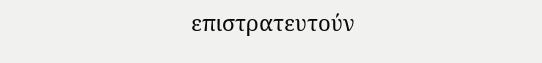επιστρατευτούν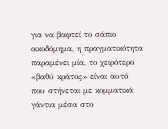για να βαφτεί το σάπιο οικοδόμημα, η πραγματικότητα παραμένει μία, το χειρότερο «βαθύ κράτος» είναι αυτό που στήνεται με κομματικά γάντια μέσα στο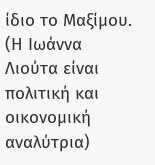ίδιο το Μαξίμου.
(Η Ιωάννα Λιούτα είναι πολιτική και οικονομική αναλύτρια)